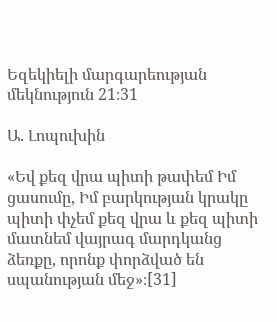Եզեկիելի մարգարեության մեկնություն 21։31

Ա. Լոպուխին

«Եվ քեզ վրա պիտի թափեմ Իմ ցասումը, Իմ բարկության կրակը պիտի փչեմ քեզ վրա և քեզ պիտի մատնեմ վայրագ մարդկանց ձեռքը, որոնք փորձված են սպանության մեջ»։[31]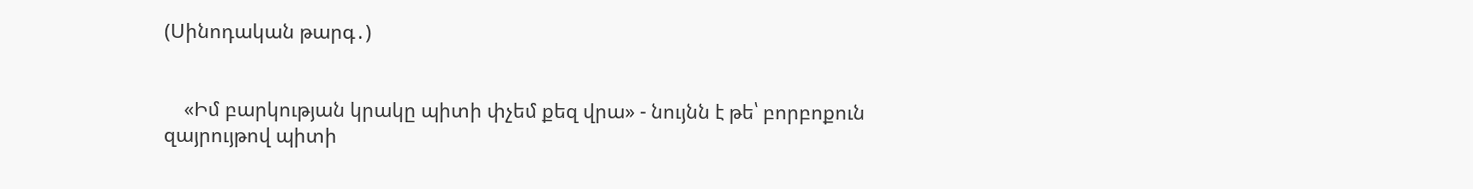(Սինոդական թարգ․)


    «Իմ բարկության կրակը պիտի փչեմ քեզ վրա» - նույնն է թե՝ բորբոքուն զայրույթով պիտի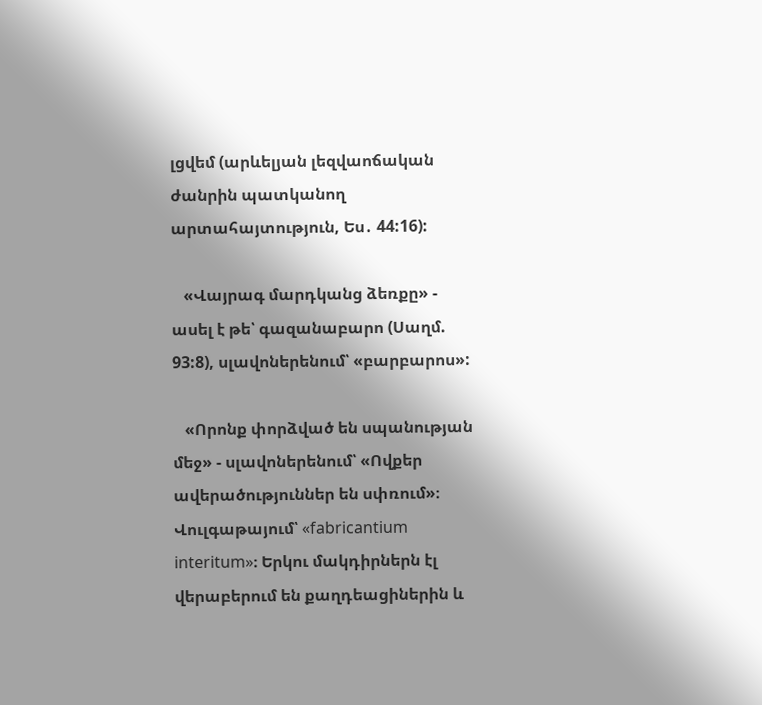լցվեմ (արևելյան լեզվաոճական ժանրին պատկանող արտահայտություն, Ես․ 44:16):

   «Վայրագ մարդկանց ձեռքը» - ասել է թե՝ գազանաբարո (Սաղմ. 93:8), սլավոներենում՝ «բարբարոս»:

   «Որոնք փորձված են սպանության մեջ» - սլավոներենում՝ «Ովքեր ավերածություններ են սփռում»։ Վուլգաթայում՝ «fabricantium interitum»։ Երկու մակդիրներն էլ վերաբերում են քաղդեացիներին և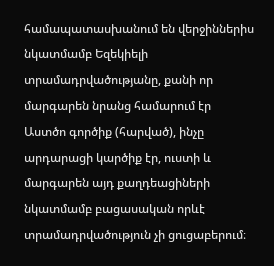համապատասխանում են վերջիններիս նկատմամբ Եզեկիելի տրամադրվածությանը, քանի որ մարգարեն նրանց համարում էր Աստծո գործիք (հարված), ինչը արդարացի կարծիք էր, ուստի և մարգարեն այդ քաղդեացիների նկատմամբ բացասական որևէ տրամադրվածություն չի ցուցաբերում։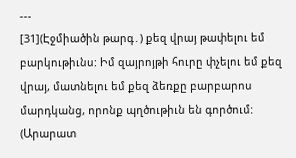---
[31](Էջմիածին թարգ․) քեզ վրայ թափելու եմ բարկութիւնս: Իմ զայրոյթի հուրը փչելու եմ քեզ վրայ, մատնելու եմ քեզ ձեռքը բարբարոս մարդկանց, որոնք պղծութիւն են գործում:
(Արարատ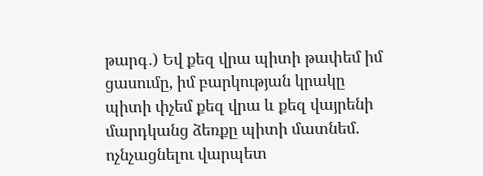թարգ․) Եվ քեզ վրա պիտի թափեմ իմ ցասումը, իմ բարկության կրակը պիտի փչեմ քեզ վրա և քեզ վայրենի մարդկանց ձեռքը պիտի մատնեմ. ոչնչացնելու վարպետ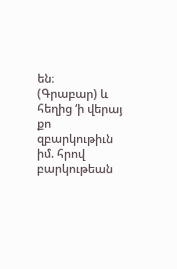են։
(Գրաբար) և հեղից ‘ի վերայ քո զբարկութիւն իմ. հրով բարկութեան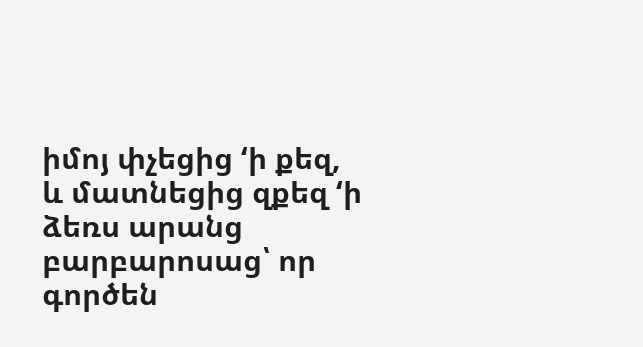իմոյ փչեցից ‘ի քեզ, և մատնեցից զքեզ ‘ի ձեռս արանց բարբարոսաց՝ որ գործեն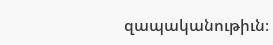զապականութիւն։